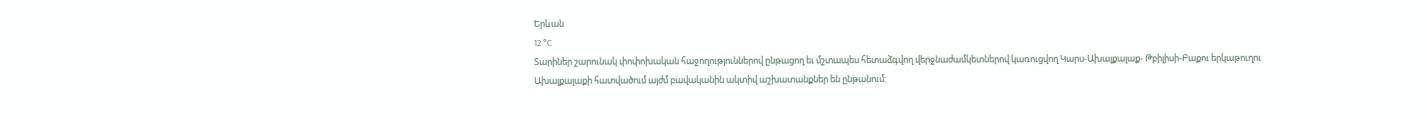Երևան
12 °C
Տարիներ շարունակ փոփոխական հաջողություններով ընթացող եւ մշտապես հետաձգվող վերջնաժամկետներով կառուցվող Կարս-Ախալքալաք- Թբիլիսի-Բաքու երկաթուղու Ախալքալաքի հատվածում այժմ բավականին ակտիվ աշխատանքներ են ընթանում: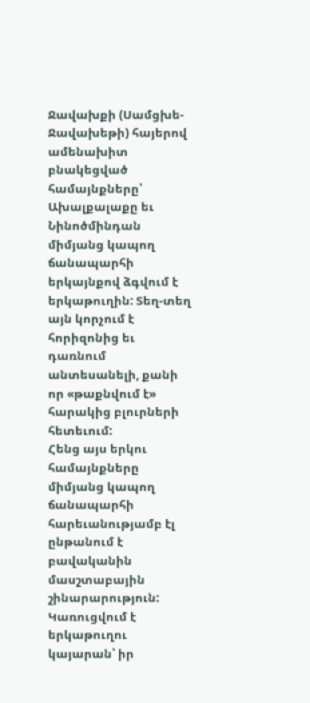Ջավախքի (Սամցխե-Ջավախեթի) հայերով ամենախիտ բնակեցված համայնքները՝ Ախալքալաքը եւ Նինոծմինդան միմյանց կապող ճանապարհի երկայնքով ձգվում է երկաթուղին: Տեղ-տեղ այն կորչում է հորիզոնից եւ դառնում անտեսանելի, քանի որ «թաքնվում է» հարակից բլուրների հետեւում:
Հենց այս երկու համայնքները միմյանց կապող ճանապարհի հարեւանությամբ էլ ընթանում է բավականին մասշտաբային շինարարություն: Կառուցվում է երկաթուղու կայարան՝ իր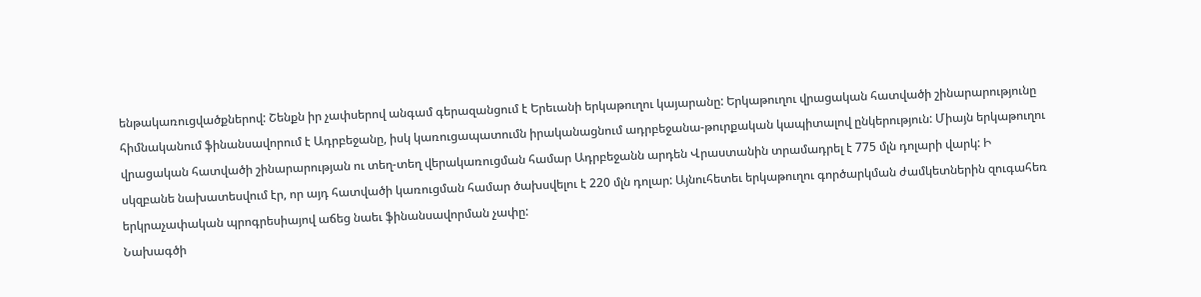ենթակառուցվածքներով: Շենքն իր չափսերով անգամ գերազանցում է Երեւանի երկաթուղու կայարանը: Երկաթուղու վրացական հատվածի շինարարությունը հիմնականում ֆինանսավորում է Ադրբեջանը, իսկ կառուցապատումն իրականացնում ադրբեջանա-թուրքական կապիտալով ընկերություն: Միայն երկաթուղու վրացական հատվածի շինարարության ու տեղ-տեղ վերակառուցման համար Ադրբեջանն արդեն Վրաստանին տրամադրել է 775 մլն դոլարի վարկ: Ի սկզբանե նախատեսվում էր, որ այդ հատվածի կառուցման համար ծախսվելու է 220 մլն դոլար: Այնուհետեւ երկաթուղու գործարկման ժամկետներին զուգահեռ երկրաչափական պրոգրեսիայով աճեց նաեւ ֆինանսավորման չափը:
Նախագծի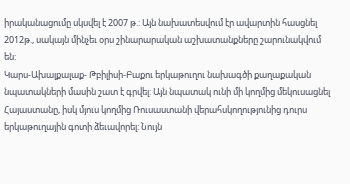իրականացումը սկսվել է 2007 թ.: Այն նախատեսվում էր ավարտին հասցնել 2012թ., սակայն մինչեւ օրս շինարարական աշխատանքները շարունակվում են:
Կարս-Ախալքալաք- Թբիլիսի-Բաքու երկաթուղու նախագծի քաղաքական նպատակների մասին շատ է գրվել: Այն նպատակ ունի մի կողմից մեկուսացնել Հայաստանը, իսկ մյուս կողմից Ռուսաստանի վերահսկողությունից դուրս երկաթուղային գոտի ձեւավորել: Նույն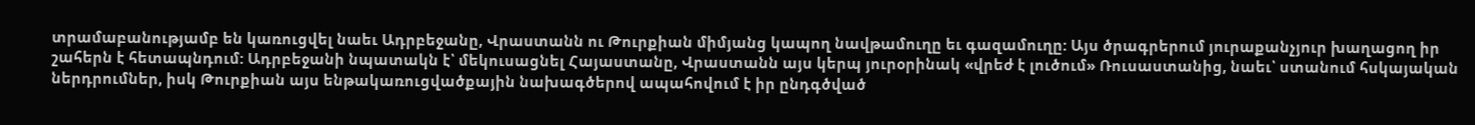տրամաբանությամբ են կառուցվել նաեւ Ադրբեջանը, Վրաստանն ու Թուրքիան միմյանց կապող նավթամուղը եւ գազամուղը: Այս ծրագրերում յուրաքանչյուր խաղացող իր շահերն է հետապնդում: Ադրբեջանի նպատակն է՝ մեկուսացնել Հայաստանը, Վրաստանն այս կերպ յուրօրինակ «վրեժ է լուծում» Ռուսաստանից, նաեւ՝ ստանում հսկայական ներդրումներ, իսկ Թուրքիան այս ենթակառուցվածքային նախագծերով ապահովում է իր ընդգծված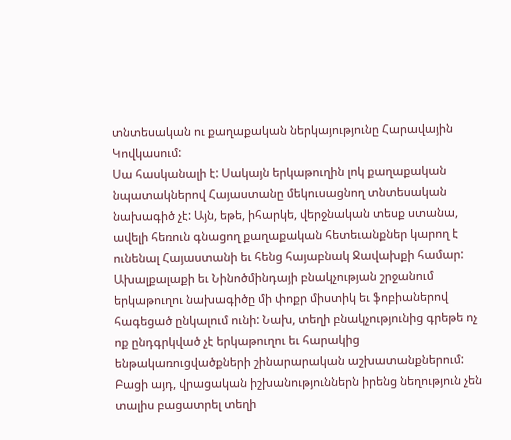տնտեսական ու քաղաքական ներկայությունը Հարավային Կովկասում:
Սա հասկանալի է: Սակայն երկաթուղին լոկ քաղաքական նպատակներով Հայաստանը մեկուսացնող տնտեսական նախագիծ չէ: Այն, եթե, իհարկե, վերջնական տեսք ստանա, ավելի հեռուն գնացող քաղաքական հետեւանքներ կարող է ունենալ Հայաստանի եւ հենց հայաբնակ Ջավախքի համար: Ախալքալաքի եւ Նինոծմինդայի բնակչության շրջանում երկաթուղու նախագիծը մի փոքր միստիկ եւ ֆոբիաներով հագեցած ընկալում ունի: Նախ, տեղի բնակչությունից գրեթե ոչ ոք ընդգրկված չէ երկաթուղու եւ հարակից ենթակառուցվածքների շինարարական աշխատանքներում: Բացի այդ, վրացական իշխանություններն իրենց նեղություն չեն տալիս բացատրել տեղի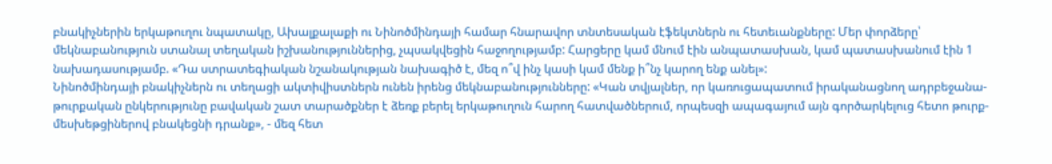բնակիչներին երկաթուղու նպատակը, Ախալքալաքի ու Նինոծմինդայի համար հնարավոր տնտեսական էֆեկտներն ու հետեւանքները: Մեր փորձերը՝ մեկնաբանություն ստանալ տեղական իշխանություններից, չպսակվեցին հաջողությամբ: Հարցերը կամ մնում էին անպատասխան, կամ պատասխանում էին 1 նախադասությամբ. «Դա ստրատեգիական նշանակության նախագիծ է, մեզ ո՞վ ինչ կասի կամ մենք ի՞նչ կարող ենք անել»:
Նինոծմինդայի բնակիչներն ու տեղացի ակտիվիստներն ունեն իրենց մեկնաբանությունները: «Կան տվյալներ, որ կառուցապատում իրականացնող ադրբեջանա-թուրքական ընկերությունը բավական շատ տարածքներ է ձեռք բերել երկաթուղուն հարող հատվածներում, որպեսզի ապագայում այն գործարկելուց հետո թուրք-մեսխեթցիներով բնակեցնի դրանք», - մեզ հետ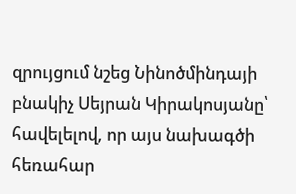զրույցում նշեց Նինոծմինդայի բնակիչ Սեյրան Կիրակոսյանը՝ հավելելով, որ այս նախագծի հեռահար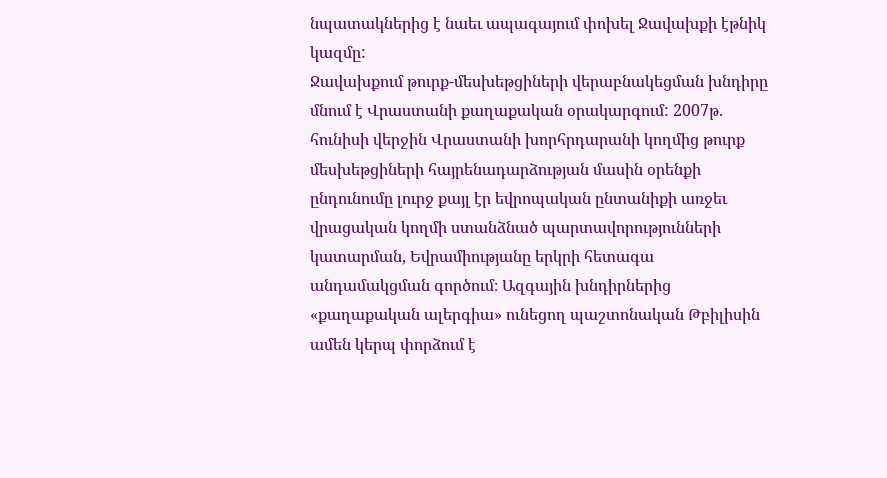նպատակներից է նաեւ ապագայում փոխել Ջավախքի էթնիկ կազմը:
Ջավախքում թուրք-մեսխեթցիների վերաբնակեցման խնդիրը մնում է Վրաստանի քաղաքական օրակարգում: 2007թ. հունիսի վերջին Վրաստանի խորհրդարանի կողմից թուրք մեսխեթցիների հայրենադարձության մասին օրենքի ընդունումը լուրջ քայլ էր եվրոպական ընտանիքի առջեւ վրացական կողմի ստանձնած պարտավորությունների կատարման, Եվրամիությանը երկրի հետագա անդամակցման գործում։ Ազգային խնդիրներից «քաղաքական ալերգիա» ունեցող պաշտոնական Թբիլիսին ամեն կերպ փորձում է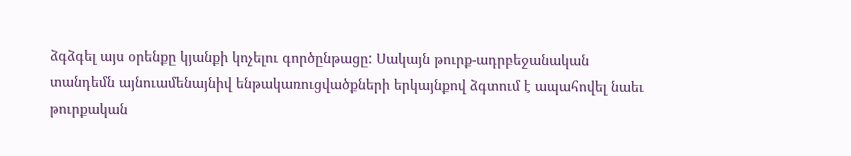ձգձգել այս օրենքը կյանքի կոչելու գործընթացը: Սակայն թուրք-ադրբեջանական տանդեմն այնուամենայնիվ ենթակառուցվածքների երկայնքով ձգտում է ապահովել նաեւ թուրքական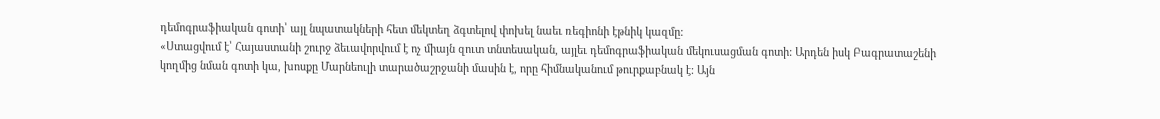դեմոգրաֆիական գոտի՝ այլ նպատակների հետ մեկտեղ ձգտելով փոխել նաեւ ռեգիոնի էթնիկ կազմը:
«Ստացվում է՝ Հայաստանի շուրջ ձեւավորվում է ոչ միայն զուտ տնտեսական, այլեւ դեմոգրաֆիական մեկուսացման գոտի: Արդեն իսկ Բագրատաշենի կողմից նման գոտի կա, խոսքը Մարնեուլի տարածաշրջանի մասին է, որը հիմնականում թուրքաբնակ է: Այն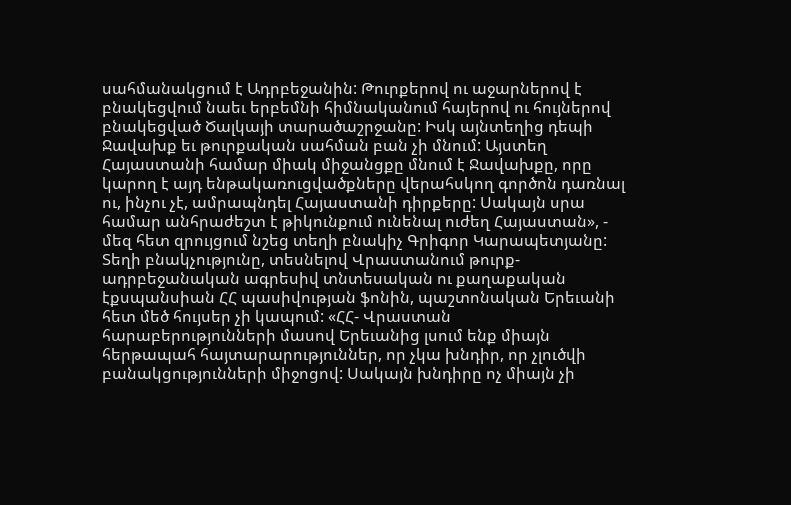սահմանակցում է Ադրբեջանին: Թուրքերով ու աջարներով է բնակեցվում նաեւ երբեմնի հիմնականում հայերով ու հույներով բնակեցված Ծալկայի տարածաշրջանը: Իսկ այնտեղից դեպի Ջավախք եւ թուրքական սահման բան չի մնում: Այստեղ Հայաստանի համար միակ միջանցքը մնում է Ջավախքը, որը կարող է այդ ենթակառուցվածքները վերահսկող գործոն դառնալ ու, ինչու չէ, ամրապնդել Հայաստանի դիրքերը: Սակայն սրա համար անհրաժեշտ է թիկունքում ունենալ ուժեղ Հայաստան», - մեզ հետ զրույցում նշեց տեղի բնակիչ Գրիգոր Կարապետյանը:
Տեղի բնակչությունը, տեսնելով Վրաստանում թուրք-ադրբեջանական ագրեսիվ տնտեսական ու քաղաքական էքսպանսիան ՀՀ պասիվության ֆոնին, պաշտոնական Երեւանի հետ մեծ հույսեր չի կապում: «ՀՀ- Վրաստան հարաբերությունների մասով Երեւանից լսում ենք միայն հերթապահ հայտարարություններ, որ չկա խնդիր, որ չլուծվի բանակցությունների միջոցով: Սակայն խնդիրը ոչ միայն չի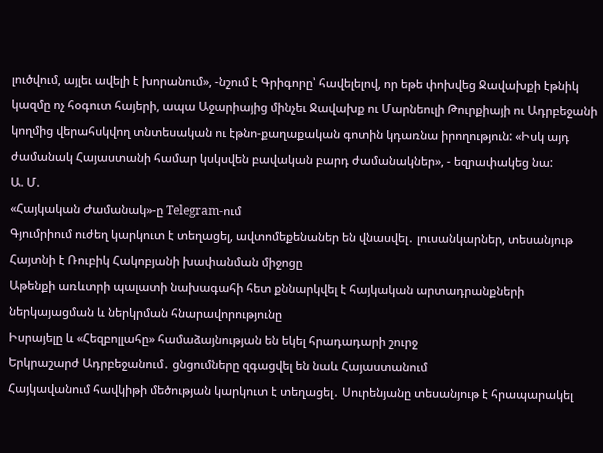լուծվում, այլեւ ավելի է խորանում», -նշում է Գրիգորը՝ հավելելով, որ եթե փոխվեց Ջավախքի էթնիկ կազմը ոչ հօգուտ հայերի, ապա Աջարիայից մինչեւ Ջավախք ու Մարնեուլի Թուրքիայի ու Ադրբեջանի կողմից վերահսկվող տնտեսական ու էթնո-քաղաքական գոտին կդառնա իրողություն: «Իսկ այդ ժամանակ Հայաստանի համար կսկսվեն բավական բարդ ժամանակներ», - եզրափակեց նա:
Ա. Մ.
«Հայկական Ժամանակ»-ը Telegram-ում
Գյումրիում ուժեղ կարկուտ է տեղացել, ավտոմեքենաներ են վնասվել․ լուսանկարներ, տեսանյութ
Հայտնի է Ռուբիկ Հակոբյանի խափանման միջոցը
Աթենքի առևտրի պալատի նախագահի հետ քննարկվել է հայկական արտադրանքների ներկայացման և ներկրման հնարավորությունը
Իսրայելը և «Հեզբոլլահը» համաձայնության են եկել հրադադարի շուրջ
Երկրաշարժ Ադրբեջանում․ ցնցումները զգացվել են նաև Հայաստանում
Հայկավանում հավկիթի մեծության կարկուտ է տեղացել․ Սուրենյանը տեսանյութ է հրապարակել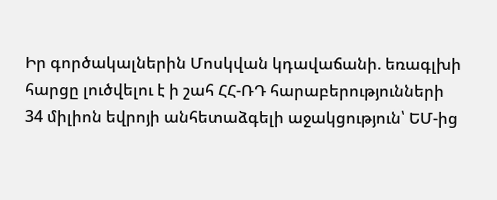Իր գործակալներին Մոսկվան կդավաճանի. եռագլխի հարցը լուծվելու է ի շահ ՀՀ-ՌԴ հարաբերությունների
34 միլիոն եվրոյի անհետաձգելի աջակցություն՝ ԵՄ-ից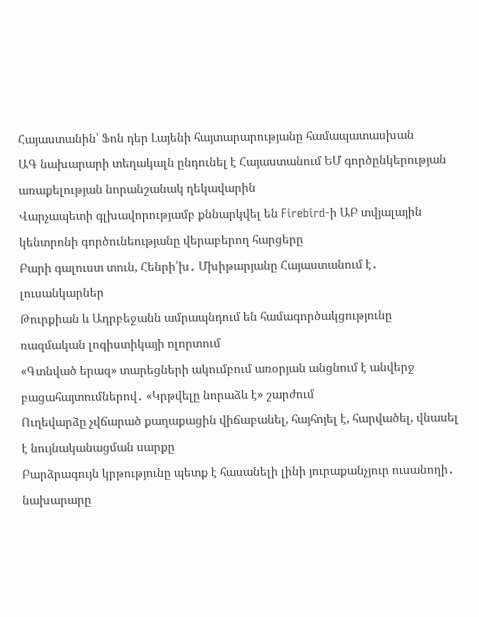Հայաստանին՝ Ֆոն դեր Լայենի հայտարարությանը համապատասխան
ԱԳ նախարարի տեղակալն ընդունել է Հայաստանում ԵՄ գործընկերության առաքելության նորանշանակ ղեկավարին
Վարչապետի գլխավորությամբ քննարկվել են Firebird-ի ԱԲ տվյալային կենտրոնի գործունեությանը վերաբերող հարցերը
Բարի գալուստ տուն, Հենրի՛խ․ Մխիթարյանը Հայաստանում է․ լուսանկարներ
Թուրքիան և Ադրբեջանն ամրապնդում են համագործակցությունը ռազմական լոգիստիկայի ոլորտում
«Գտնված երազ» տարեցների ակումբում առօրյան անցնում է անվերջ բացահայտումներով․ «Կրթվելը նորաձև է» շարժում
Ուղեվարձը չվճարած քաղաքացին վիճաբանել, հայհոյել է, հարվածել, վնասել է նույնականացման սարքը
Բարձրագույն կրթությունը պետք է հասանելի լինի յուրաքանչյուր ուսանողի․ նախարարը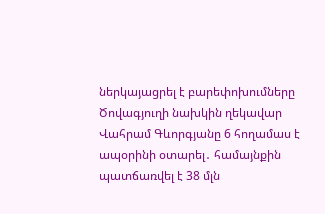ներկայացրել է բարեփոխումները
Ծովագյուղի նախկին ղեկավար Վահրամ Գևորգյանը 6 հողամաս է ապօրինի օտարել․ համայնքին պատճառվել է 38 մլն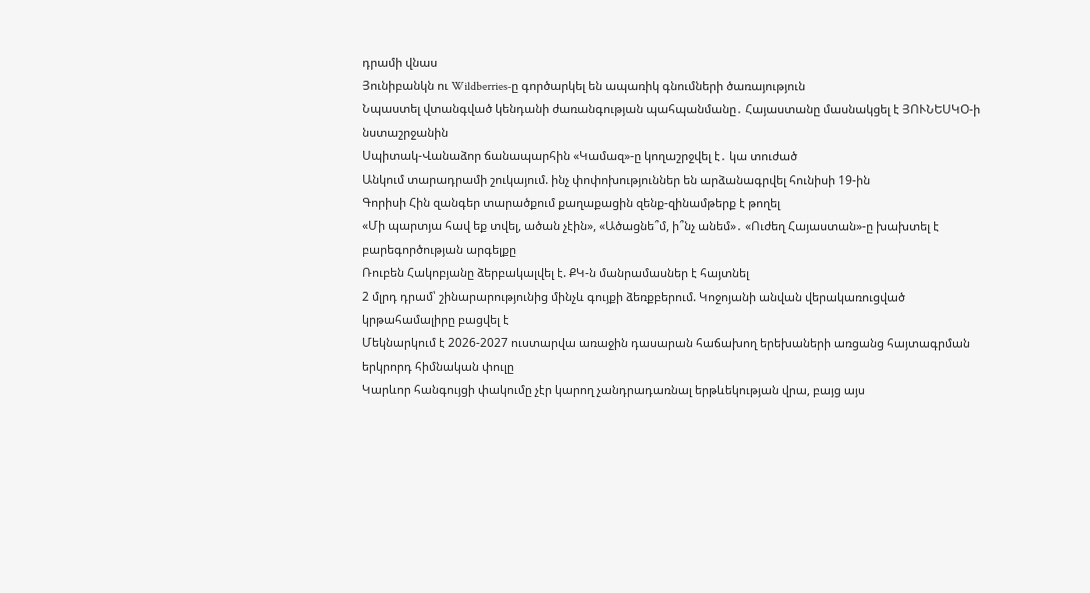դրամի վնաս
Յունիբանկն ու Wildberries-ը գործարկել են ապառիկ գնումների ծառայություն
Նպաստել վտանգված կենդանի ժառանգության պահպանմանը․ Հայաստանը մասնակցել է ՅՈՒՆԵՍԿՕ-ի նստաշրջանին
Սպիտակ-Վանաձոր ճանապարհին «Կամազ»-ը կողաշրջվել է․ կա տուժած
Անկում տարադրամի շուկայում. ինչ փոփոխություններ են արձանագրվել հունիսի 19-ին
Գորիսի Հին զանգեր տարածքում քաղաքացին զենք-զինամթերք է թողել
«Մի պարտյա հավ եք տվել, ածան չէին», «Ածացնե՞մ, ի՞նչ անեմ»․ «Ուժեղ Հայաստան»-ը խախտել է բարեգործության արգելքը
Ռուբեն Հակոբյանը ձերբակալվել է. ՔԿ-ն մանրամասներ է հայտնել
2 մլրդ դրամ՝ շինարարությունից մինչև գույքի ձեռքբերում. Կոջոյանի անվան վերակառուցված կրթահամալիրը բացվել է
Մեկնարկում է 2026-2027 ուստարվա առաջին դասարան հաճախող երեխաների առցանց հայտագրման երկրորդ հիմնական փուլը
Կարևոր հանգույցի փակումը չէր կարող չանդրադառնալ երթևեկության վրա, բայց այս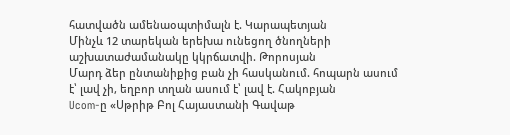հատվածն ամենաօպտիմալն է. Կարապետյան
Մինչև 12 տարեկան երեխա ունեցող ծնողների աշխատաժամանակը կկրճատվի. Թորոսյան
Մարդ ձեր ընտանիքից բան չի հասկանում. հոպարն ասում է՝ լավ չի, եղբոր տղան ասում է՝ լավ է. Հակոբյան
Ucom-ը «Սթրիթ Բոլ Հայաստանի Գավաթ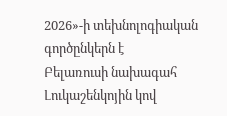2026»-ի տեխնոլոգիական գործընկերն է
Բելառուսի նախագահ Լուկաշենկոյին կով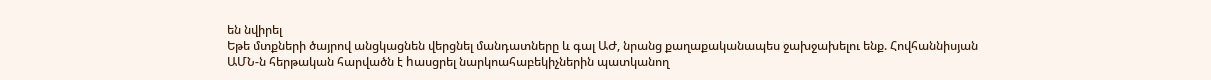են նվիրել
Եթե մտքների ծայրով անցկացնեն վերցնել մանդատները և գալ ԱԺ, նրանց քաղաքականապես ջախջախելու ենք. Հովհաննիսյան
ԱՄՆ-ն հերթական հարվածն է hասցրել նարկոահաբեկիչներին պատկանող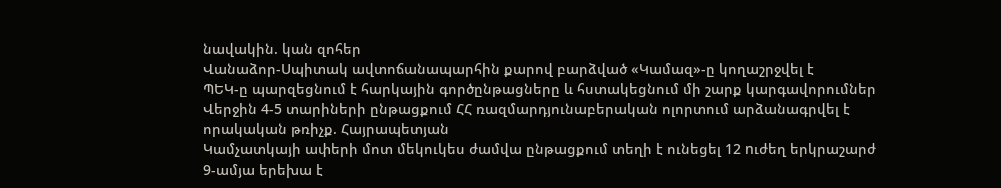նավակին. կան զոհեր
Վանաձոր-Սպիտակ ավտոճանապարհին քարով բարձված «Կամազ»-ը կողաշրջվել է
ՊԵԿ-ը պարզեցնում է հարկային գործընթացները և հստակեցնում մի շարք կարգավորումներ
Վերջին 4-5 տարիների ընթացքում ՀՀ ռազմարդյունաբերական ոլորտում արձանագրվել է որակական թռիչք. Հայրապետյան
Կամչատկայի ափերի մոտ մեկուկես ժամվա ընթացքում տեղի է ունեցել 12 nւժեղ երկրաշարժ
9-ամյա երեխա է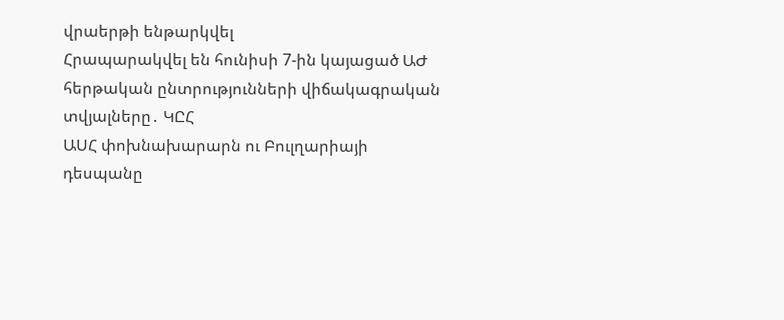վրաերթի ենթարկվել
Հրապարակվել են հունիսի 7-ին կայացած ԱԺ հերթական ընտրությունների վիճակագրական տվյալները․ ԿԸՀ
ԱՍՀ փոխնախարարն ու Բուլղարիայի դեսպանը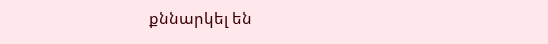քննարկել են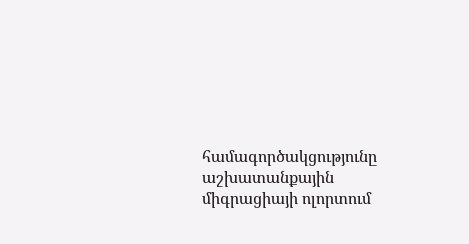համագործակցությունը աշխատանքային միգրացիայի ոլորտում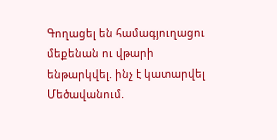Գողացել են համագյուղացու մեքենան ու վթարի ենթարկվել. ինչ է կատարվել Մեծավանում.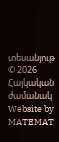տեսանյութ
© 2026 Հայկական ժամանակ
Website by MATEMAT